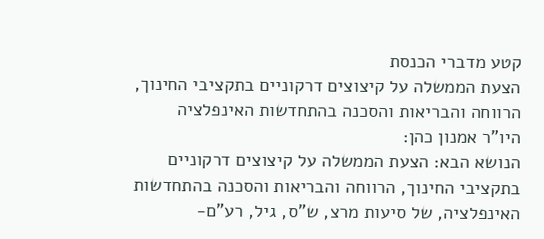קטע מדברי הכנסת
הצעת הממשלה על קיצוצים דרקוניים בתקציבי החינוך, הרווחה והבריאות והסכנה בהתחדשות האינפלציה
היו"ר אמנון כהן:
הנושא הבא: הצעת הממשלה על קיצוצים דרקוניים בתקציבי החינוך, הרווחה והבריאות והסכנה בהתחדשות האינפלציה, של סיעות מרצ, ש"ס, גיל, רע"ם-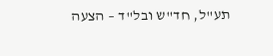תע"ל, חד"ש ובל"ד – הצעה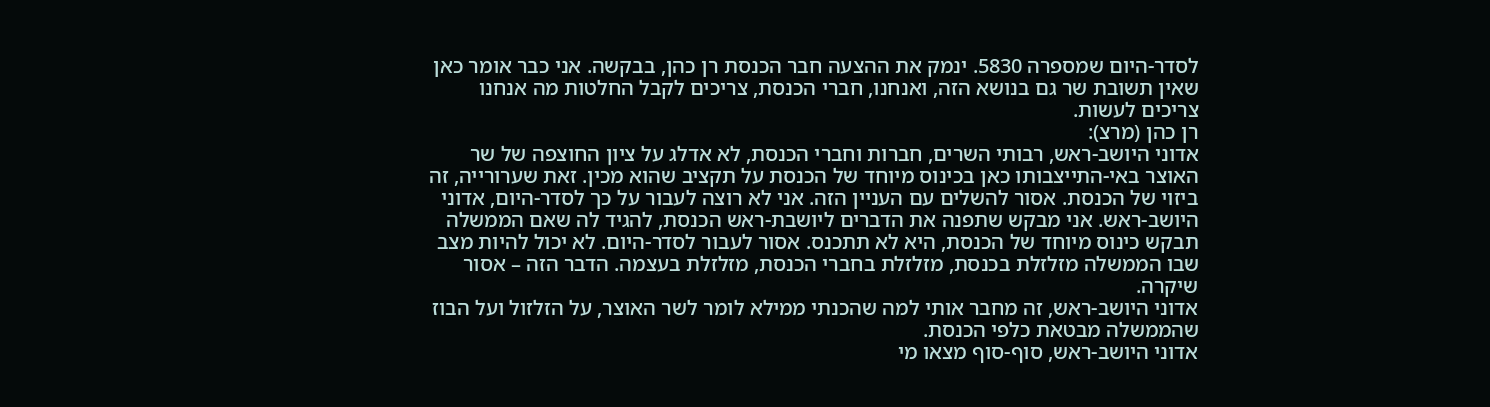לסדר-היום שמספרה 5830. ינמק את ההצעה חבר הכנסת רן כהן, בבקשה. אני כבר אומר כאן שאין תשובת שר גם בנושא הזה, ואנחנו, חברי הכנסת, צריכים לקבל החלטות מה אנחנו צריכים לעשות.
רן כהן (מרצ):
אדוני היושב-ראש, רבותי השרים, חברות וחברי הכנסת, לא אדלג על ציון החוצפה של שר האוצר באי-התייצבותו כאן בכינוס מיוחד של הכנסת על תקציב שהוא מכין. זאת שערורייה, זה ביזוי של הכנסת. אסור להשלים עם העניין הזה. אני לא רוצה לעבור על כך לסדר-היום, אדוני היושב-ראש. אני מבקש שתפנה את הדברים ליושבת-ראש הכנסת, להגיד לה שאם הממשלה תבקש כינוס מיוחד של הכנסת, היא לא תתכנס. אסור לעבור לסדר-היום. לא יכול להיות מצב שבו הממשלה מזלזלת בכנסת, מזלזלת בחברי הכנסת, מזלזלת בעצמה. הדבר הזה – אסור שיקרה.
אדוני היושב-ראש, זה מחבר אותי למה שהכנתי ממילא לומר לשר האוצר, על הזלזול ועל הבוז שהממשלה מבטאת כלפי הכנסת.
אדוני היושב-ראש, סוף-סוף מצאו מי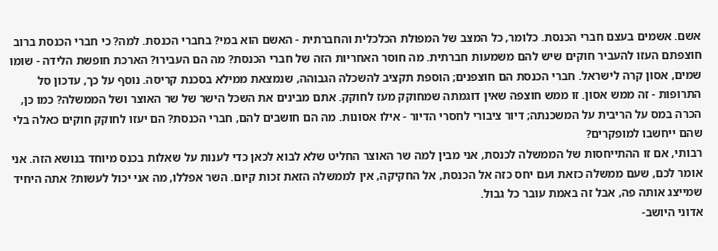אשם. אשמים בעצם חברי הכנסת. כלומר, כל המצב של המפולת הכלכלית והחברתית - האשם הוא במי? בחברי הכנסת. למה? כי חברי הכנסת ברוב חוצפתם העזו להעביר חוקים שיש להם משמעות חברתית. מה חוסר האחריות הזה של חברי הכנסת? מה הם העבירו? הארכת חופשת הלידה - שומו שמים, אסון קרה לישראל. חברי הכנסת הם חוצפנים; הוספת תקציב להשכלה הגבוהה, שנמצאת ממילא בסכנת קריסה. נוסף על כך, עדכון סל התרופות - זה ממש אסון. זו ממש חוצפה שאין דוגמתה שמחוקק מעז לחוקק. אתם מבינים את השכל הישר של שר האוצר ושל הממשלה? כמו כן, הכרה במס על הריבית על המשכנתה; דיור ציבורי לחסרי הדיור - אילו אסונות. מה הם חושבים להם, חברי הכנסת? הם יעזו לחוקק חוקים כאלה בלי שהם ייחשבו למופקרים?
רבותי, אם זו ההתייחסות של הממשלה לכנסת, אני מבין למה שר האוצר החליט שלא לבוא לכאן כדי לענות על שאלות בכנס מיוחד בנושא הזה. אני אומר לכם, שעם ממשלה כזאת ועם יחס כזה אל הכנסת, אל החקיקה, אין לממשלה הזאת זכות קיום. השר אפללו, מה אני יכול לעשות? אתה היחיד שמייצג אותה פה, אבל זה באמת עובר כל גבול.
אדוני היושב-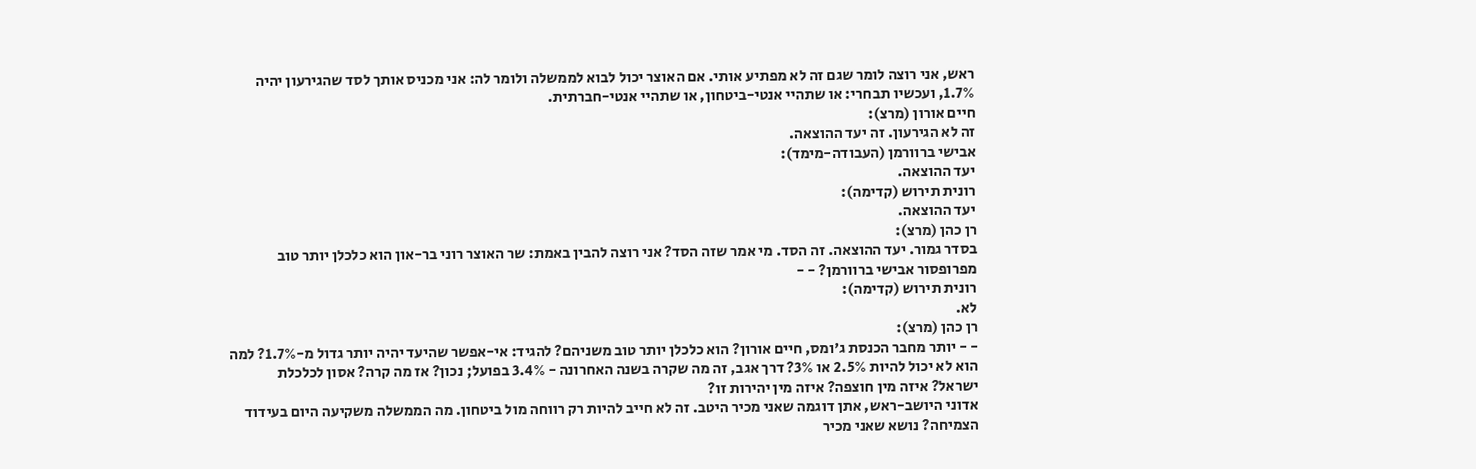ראש, אני רוצה לומר שגם זה לא מפתיע אותי. אם האוצר יכול לבוא לממשלה ולומר לה: אני מכניס אותך לסד שהגירעון יהיה 1.7%, ועכשיו תבחרי: או שתהיי אנטי-ביטחון, או שתהיי אנטי-חברתית.
חיים אורון (מרצ):
זה לא הגירעון. זה יעד ההוצאה.
אבישי ברוורמן (העבודה-מימד):
יעד ההוצאה.
רונית תירוש (קדימה):
יעד ההוצאה.
רן כהן (מרצ):
בסדר גמור. יעד ההוצאה. זה הסד. מי אמר שזה הסד? אני רוצה להבין באמת: שר האוצר רוני בר-און הוא כלכלן יותר טוב מפרופסור אבישי ברוורמן? - -
רונית תירוש (קדימה):
לא.
רן כהן (מרצ):
- - יותר מחבר הכנסת ג'ומס, חיים אורון? הוא כלכלן יותר טוב משניהם? להגיד: אי-אפשר שהיעד יהיה יותר גדול מ-1.7%? למה הוא לא יכול להיות 2.5% או 3%? דרך אגב, זה מה שקרה בשנה האחרונה - 3.4% בפועל; נכון? אז מה קרה? אסון לכלכלת ישראל? איזה מין חוצפה? איזה מין יהירות זו?
אדוני היושב-ראש, אתן דוגמה שאני מכיר היטב. זה לא חייב להיות רק רווחה מול ביטחון. מה הממשלה משקיעה היום בעידוד הצמיחה? נושא שאני מכיר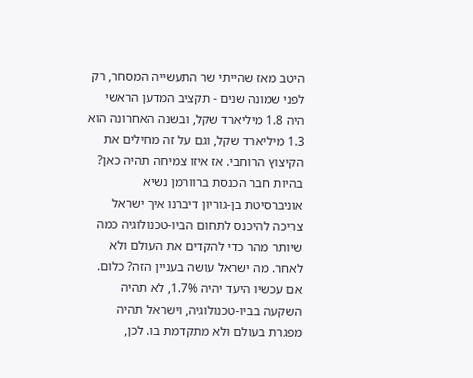היטב מאז שהייתי שר התעשייה המסחר, רק לפני שמונה שנים - תקציב המדען הראשי היה 1.8 מיליארד שקל, ובשנה האחרונה הוא 1.3 מיליארד שקל, וגם על זה מחילים את הקיצוץ הרוחבי. אז איזו צמיחה תהיה כאן? בהיות חבר הכנסת ברוורמן נשיא אוניברסיטת בן-גוריון דיברנו איך ישראל צריכה להיכנס לתחום הביו-טכנולוגיה כמה שיותר מהר כדי להקדים את העולם ולא לאחר. מה ישראל עושה בעניין הזה? כלום. אם עכשיו היעד יהיה 1.7%, לא תהיה השקעה בביו-טכנולוגיה, וישראל תהיה מפגרת בעולם ולא מתקדמת בו. לכן,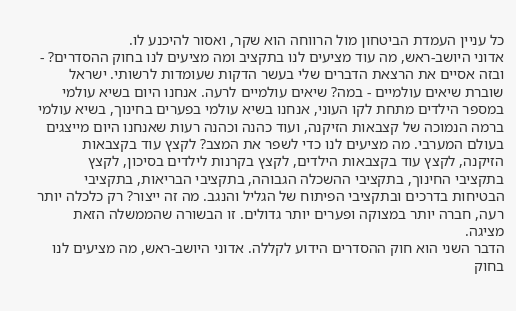כל עניין העמדת הביטחון מול הרווחה הוא שקר, ואסור להיכנע לו.
אדוני היושב-ראש, מה עוד מציעים לנו בתקציב ומה מציעים לנו בחוק ההסדרים? - ובזה אסיים את הרצאת הדברים שלי בעשר הדקות שעומדות לרשותי. ישראל שוברת שיאים עולמיים - במה? שיאים עולמיים לרעה. אנחנו היום בשיא עולמי במספר הילדים מתחת לקו העוני, אנחנו בשיא עולמי בפערים בחינוך, בשיא עולמי ברמה הנמוכה של קצבאות הזיקנה, ועוד כהנה וכהנה רעות שאנחנו היום מייצגים בעולם המערבי. מה מציעים לנו כדי לשפר את המצב? לקצץ עוד בקצבאות הזיקנה, לקצץ עוד בקצבאות הילדים, לקצץ בקרנות לילדים בסיכון, לקצץ בתקציבי החינוך, בתקציבי ההשכלה הגבוהה, בתקציבי הבריאות, בתקציבי הבטיחות בדרכים ובתקציבי הפיתוח של הגליל והנגב. מה זה ייצור? רק כלכלה יותר רעה, חברה יותר במצוקה ופערים יותר גדולים. זו הבשורה שהממשלה הזאת מציגה.
הדבר השני הוא חוק ההסדרים הידוע לקללה. אדוני היושב-ראש, מה מציעים לנו בחוק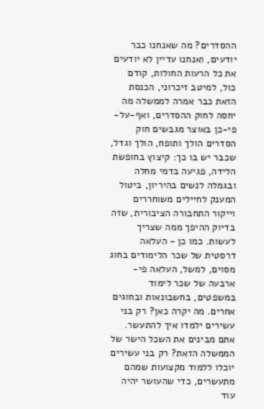ההסדרים? מה שאנחנו כבר יודעים, ואנחנו עדיין לא יודעים את כל הרעות החולות, קודם כול, למיטב זיכרוני, הכנסת הזאת כבר אמרה לממשלה מה יחסה לחוק ההסדרים, ואף-על-פי-כן באוצר מגבשים חוק הסדרים הולך ותופח, הולך וגדל, שכבר יש בו כך: קיצוץ בחופשת הלידה, פגיעה בדמי מחלה ובגמלה לנשים בהיריון, ביטול המענק לחיילים משוחררים וייקור התחבורה הציבורית, שזה בדיוק ההיפך ממה שצריך לעשות. כמו כן - העלאה דרסטית של שכר הלימודים בחוג מסוים, למשל, העלאה פי-ארבעה של שכר לימוד במשפטים, בחשבונאות ובחוגים אחרים. מה יקרה כאן? רק בני עשירים ילמדו איך להתעשר. אתם מבינים את השכל הישר של הממשלה הזאת? רק בני עשירים יוכלו ללמוד מקצועות שמהם מתעשרים, כדי שהעושר יהיה עוד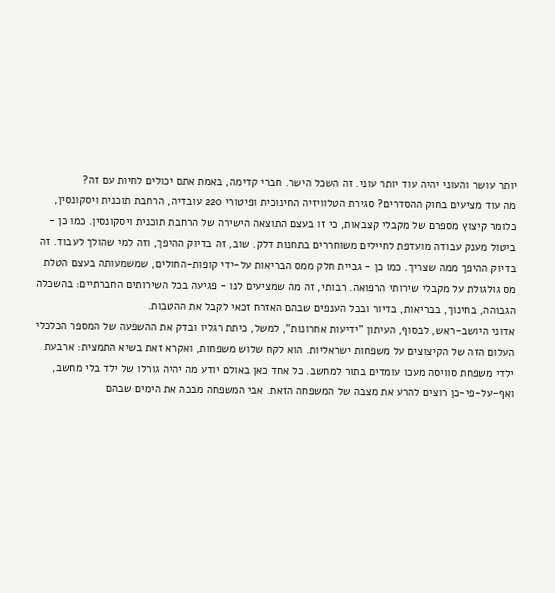יותר עושר והעוני יהיה עוד יותר עוני. זה השכל הישר. חברי קדימה, באמת אתם יכולים לחיות עם זה?
מה עוד מציעים בחוק ההסדרים? סגירת הטלוויזיה החינוכית ופיטורי 220 עובדיה, הרחבת תוכנית ויסקונסין, כלומר קיצוץ מספרם של מקבלי קצבאות, כי זו בעצם התוצאה הישירה של הרחבת תוכנית ויסקונסין. כמו כן - ביטול מענק עבודה מועדפת לחיילים משוחררים בתחנות דלק. שוב, זה בדיוק ההיפך, וזה למי שהולך לעבוד. זה בדיוק ההיפך ממה שצריך. כמו כן - גביית חלק ממס הבריאות על-ידי קופות-החולים, שמשמעותה בעצם הטלת מס גולגולת על מקבלי שירותי הרפואה. רבותי, זה מה שמציעים לנו - פגיעה בכל השירותים החברתיים: בהשכלה הגבוהה, בחינוך, בבריאות, בדיור ובכל הענפים שבהם האזרח זכאי לקבל את ההטבות.
אדוני היושב-ראש, לבסוף, העיתון "ידיעות אחרונות", למשל, כיתת רגליו ובדק את ההשפעה של המספר הכלכלי העלום הזה של הקיצוצים על משפחות ישראליות. הוא לקח שלוש משפחות, ואקרא זאת בשיא התמצית: ארבעת ילדי משפחת סוויסה מעכו עומדים בתור למחשב. כל אחד כאן באולם יודע מה יהיה גורלו של ילד בלי מחשב, ואף-על-פי-כן רוצים להרע את מצבה של המשפחה הזאת. אבי המשפחה מבכה את הימים שבהם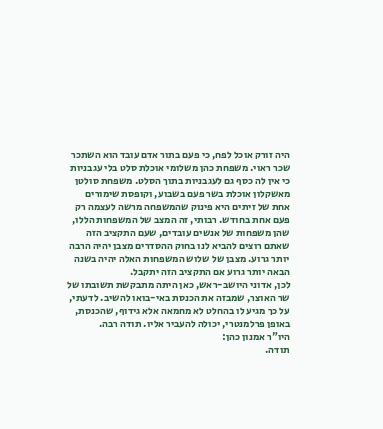היה זורק אוכל לפח, כי פעם בתור אדם עובד הוא השתכר שכר ראוי. משפחת כהן משלומי אוכלת סלט בלי עגבניות כי אין לה כסף גם לעגבניות בתוך הסלט. משפחת סולטן מאשקלון אוכלת בשר פעם בשבוע, וקופסת שימורים אחת של זיתים היא פינוק שהמשפחה מרשה לעצמה רק פעם אחת בחודש. רבותי, זה המצב של המשפחות הללו, שהן משפחות של אנשים עובדים, שעם התקציב הזה שאתם רוצים להביא לנו בחוק ההסדרים מצבן יהיה הרבה יותר גרוע. מצבן של שלוש המשפחות האלה יהיה בשנה הבאה יותר גרוע אם התקציב הזה יתקבל.
לכן, אדוני היושב-ראש, כאן היתה מתבקשת תשובתו של שר האוצר, שמבזה את הכנסת באי-בואו להשיב. לדעתי, על כך מגיע לו בהחלט לא מחמאה אלא גידוף, שהכנסת, באופן פרלמנטרי, יכולה להעביר אליו. תודה רבה.
היו"ר אמנון כהן:
תודה.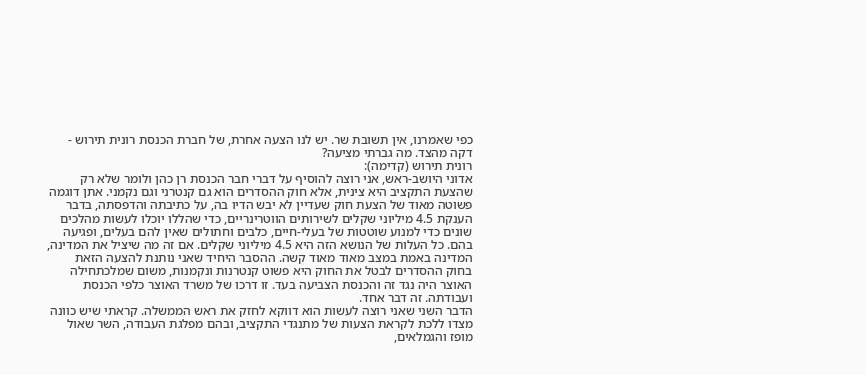כפי שאמרנו, אין תשובת שר. יש לנו הצעה אחרת, של חברת הכנסת רונית תירוש - דקה מהצד. מה גברתי מציעה?
רונית תירוש (קדימה):
אדוני היושב-ראש, אני רוצה להוסיף על דברי חבר הכנסת רן כהן ולומר שלא רק שהצעת התקציב היא צינית, אלא חוק ההסדרים הוא גם קנטרני וגם נקמני. אתן דוגמה פשוטה מאוד של הצעת חוק שעדיין לא יבש הדיו בה, על כתיבתה והדפסתה, בדבר הענקת 4.5 מיליוני שקלים לשירותים הווטרינריים, כדי שהללו יוכלו לעשות מהלכים שונים כדי למנוע שוטטות של בעלי-חיים, כלבים וחתולים שאין להם בעלים, ופגיעה בהם. כל העלות של הנושא הזה היא 4.5 מיליוני שקלים. אם זה מה שיציל את המדינה, המדינה באמת במצב מאוד מאוד קשה. ההסבר היחיד שאני נותנת להצעה הזאת בחוק ההסדרים לבטל את החוק היא פשוט קנטרנות ונקמנות, משום שמלכתחילה האוצר היה נגד זה והכנסת הצביעה בעד. זו דרכו של משרד האוצר כלפי הכנסת ועבודתה. זה דבר אחד.
הדבר השני שאני רוצה לעשות הוא דווקא לחזק את ראש הממשלה. קראתי שיש כוונה מצדו ללכת לקראת הצעות של מתנגדי התקציב, ובהם מפלגת העבודה, השר שאול מופז והגמלאים,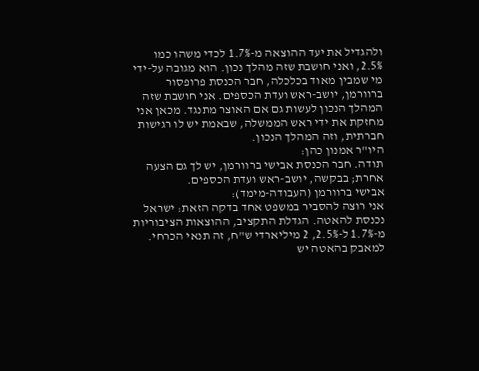ולהגדיל את יעד ההוצאה מ-1.7% לכדי משהו כמו 2.5%, ואני חושבת שזה מהלך נכון. הוא מגובה על-ידי מי שמבין מאוד בכלכלה, חבר הכנסת פרופסור ברוורמן, יושב-ראש ועדת הכספים. אני חושבת שזה המהלך הנכון לעשות גם אם האוצר מתנגד. מכאן אני מחזקת את ידי ראש הממשלה, שבאמת יש לו רגישות חברתית, וזה המהלך הנכון.
היו"ר אמנון כהן:
תודה. חבר הכנסת אבישי ברוורמן, יש לך גם הצעה אחרת; בבקשה, יושב-ראש ועדת הכספים.
אבישי ברוורמן (העבודה-מימד):
אני רוצה להסביר במשפט אחד בדקה הזאת: ישראל נכנסת להאטה. הגדלת התקציב, ההוצאות הציבוריות מ-1.7% ל-2.5%, 2 מיליארדי ש"ח, זה תנאי הכרחי. למאבק בהאטה יש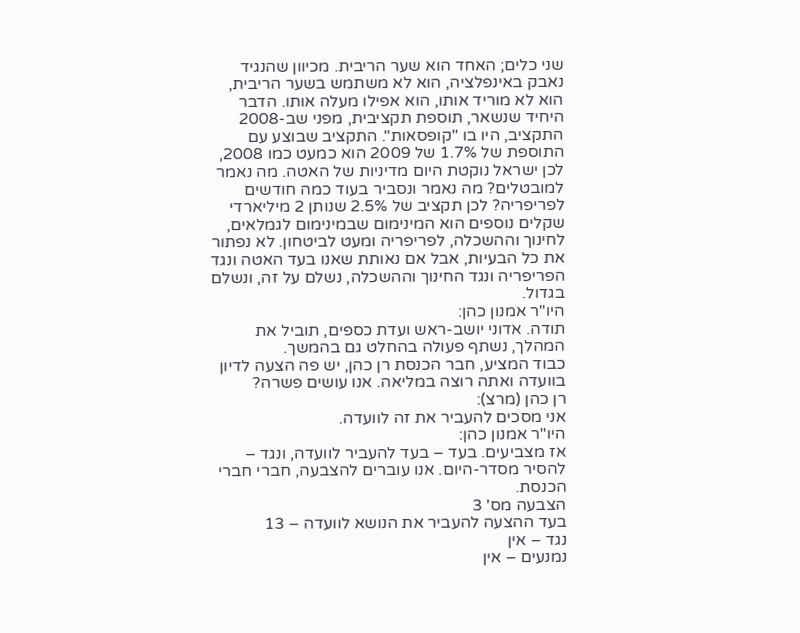שני כלים; האחד הוא שער הריבית. מכיוון שהנגיד נאבק באינפלציה, הוא לא משתמש בשער הריבית, הוא לא מוריד אותו, הוא אפילו מעלה אותו. הדבר היחיד שנשאר, תוספת תקציבית, מפני שב-2008 התקציב, היו בו "קופסאות". התקציב שבוצע עם התוספת של 1.7% של 2009 הוא כמעט כמו 2008, לכן ישראל נוקטת היום מדיניות של האטה. מה נאמר למובטלים? מה נאמר ונסביר בעוד כמה חודשים לפריפריה? לכן תקציב של 2.5% שנותן 2 מיליארדי שקלים נוספים הוא המינימום שבמינימום לגמלאים, לחינוך וההשכלה, לפריפריה ומעט לביטחון. לא נפתור את כל הבעיות, אבל אם נאותת שאנו בעד האטה ונגד הפריפריה ונגד החינוך וההשכלה, נשלם על זה, ונשלם בגדול.
היו"ר אמנון כהן:
תודה. אדוני יושב-ראש ועדת כספים, תוביל את המהלך, נשתף פעולה בהחלט גם בהמשך.
כבוד המציע, חבר הכנסת רן כהן, יש פה הצעה לדיון בוועדה ואתה רוצה במליאה. אנו עושים פשרה?
רן כהן (מרצ):
אני מסכים להעביר את זה לוועדה.
היו"ר אמנון כהן:
אז מצביעים. בעד – בעד להעביר לוועדה, ונגד – להסיר מסדר-היום. אנו עוברים להצבעה, חברי חברי הכנסת.
הצבעה מס' 3
בעד ההצעה להעביר את הנושא לוועדה – 13
נגד – אין
נמנעים – אין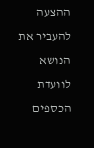ההצעה להעביר את הנושא לוועדת הכספים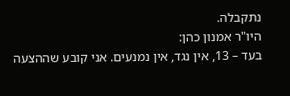נתקבלה.
היו"ר אמנון כהן:
בעד – 13, אין נגד, אין נמנעים. אני קובע שההצעה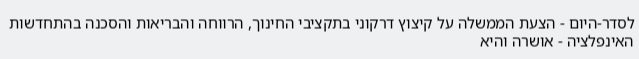לסדר-היום - הצעת הממשלה על קיצוץ דרקוני בתקציבי החינוך, הרווחה והבריאות והסכנה בהתחדשות האינפלציה - אושרה והיא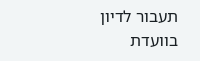תעבור לדיון בוועדת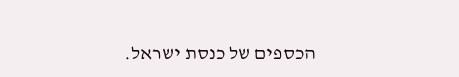הכספים של כנסת ישראל.